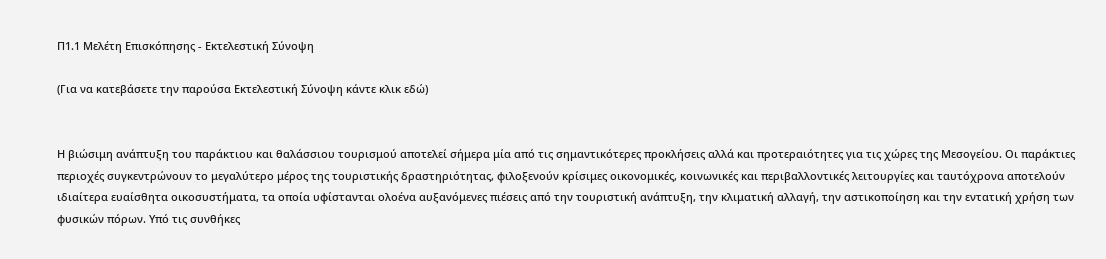Π1.1 Μελέτη Επισκόπησης - Εκτελεστική Σύνοψη

(Για να κατεβάσετε την παρούσα Εκτελεστική Σύνοψη κάντε κλικ εδώ)


Η βιώσιμη ανάπτυξη του παράκτιου και θαλάσσιου τουρισμού αποτελεί σήμερα μία από τις σημαντικότερες προκλήσεις αλλά και προτεραιότητες για τις χώρες της Μεσογείου. Οι παράκτιες περιοχές συγκεντρώνουν το μεγαλύτερο μέρος της τουριστικής δραστηριότητας, φιλοξενούν κρίσιμες οικονομικές, κοινωνικές και περιβαλλοντικές λειτουργίες και ταυτόχρονα αποτελούν ιδιαίτερα ευαίσθητα οικοσυστήματα, τα οποία υφίστανται ολοένα αυξανόμενες πιέσεις από την τουριστική ανάπτυξη, την κλιματική αλλαγή, την αστικοποίηση και την εντατική χρήση των φυσικών πόρων. Υπό τις συνθήκες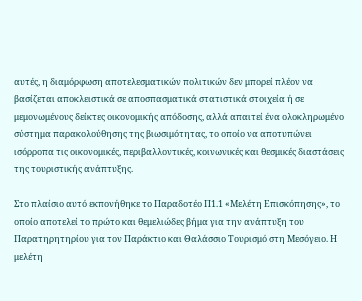αυτές, η διαμόρφωση αποτελεσματικών πολιτικών δεν μπορεί πλέον να βασίζεται αποκλειστικά σε αποσπασματικά στατιστικά στοιχεία ή σε μεμονωμένους δείκτες οικονομικής απόδοσης, αλλά απαιτεί ένα ολοκληρωμένο σύστημα παρακολούθησης της βιωσιμότητας, το οποίο να αποτυπώνει ισόρροπα τις οικονομικές, περιβαλλοντικές, κοινωνικές και θεσμικές διαστάσεις της τουριστικής ανάπτυξης.

Στο πλαίσιο αυτό εκπονήθηκε το Παραδοτέο Π1.1 «Μελέτη Επισκόπησης», το οποίο αποτελεί το πρώτο και θεμελιώδες βήμα για την ανάπτυξη του Παρατηρητηρίου για τον Παράκτιο και Θαλάσσιο Τουρισμό στη Μεσόγειο. Η μελέτη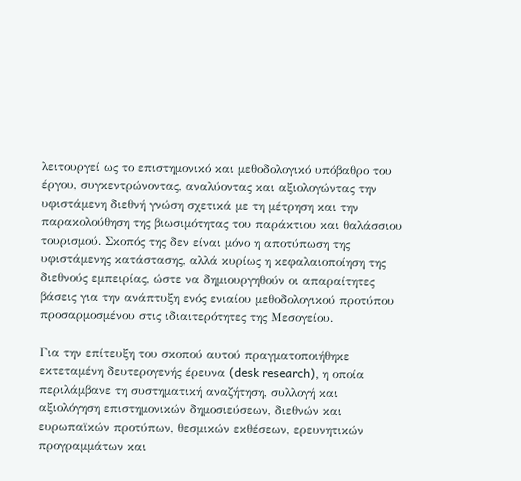λειτουργεί ως το επιστημονικό και μεθοδολογικό υπόβαθρο του έργου, συγκεντρώνοντας, αναλύοντας και αξιολογώντας την υφιστάμενη διεθνή γνώση σχετικά με τη μέτρηση και την παρακολούθηση της βιωσιμότητας του παράκτιου και θαλάσσιου τουρισμού. Σκοπός της δεν είναι μόνο η αποτύπωση της υφιστάμενης κατάστασης, αλλά κυρίως η κεφαλαιοποίηση της διεθνούς εμπειρίας, ώστε να δημιουργηθούν οι απαραίτητες βάσεις για την ανάπτυξη ενός ενιαίου μεθοδολογικού προτύπου προσαρμοσμένου στις ιδιαιτερότητες της Μεσογείου.

Για την επίτευξη του σκοπού αυτού πραγματοποιήθηκε εκτεταμένη δευτερογενής έρευνα (desk research), η οποία περιλάμβανε τη συστηματική αναζήτηση, συλλογή και αξιολόγηση επιστημονικών δημοσιεύσεων, διεθνών και ευρωπαϊκών προτύπων, θεσμικών εκθέσεων, ερευνητικών προγραμμάτων και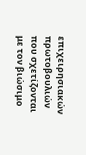επιχειρησιακών πρωτοβουλιών που σχετίζονται με τον βιώσιμο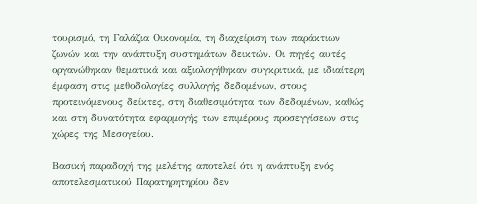τουρισμό, τη Γαλάζια Οικονομία, τη διαχείριση των παράκτιων ζωνών και την ανάπτυξη συστημάτων δεικτών. Οι πηγές αυτές οργανώθηκαν θεματικά και αξιολογήθηκαν συγκριτικά, με ιδιαίτερη έμφαση στις μεθοδολογίες συλλογής δεδομένων, στους προτεινόμενους δείκτες, στη διαθεσιμότητα των δεδομένων, καθώς και στη δυνατότητα εφαρμογής των επιμέρους προσεγγίσεων στις χώρες της Μεσογείου.

Βασική παραδοχή της μελέτης αποτελεί ότι η ανάπτυξη ενός αποτελεσματικού Παρατηρητηρίου δεν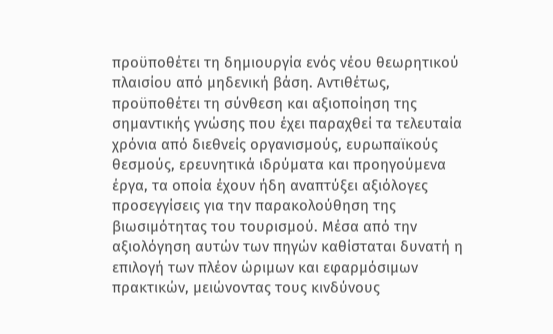προϋποθέτει τη δημιουργία ενός νέου θεωρητικού πλαισίου από μηδενική βάση. Αντιθέτως, προϋποθέτει τη σύνθεση και αξιοποίηση της σημαντικής γνώσης που έχει παραχθεί τα τελευταία χρόνια από διεθνείς οργανισμούς, ευρωπαϊκούς θεσμούς, ερευνητικά ιδρύματα και προηγούμενα έργα, τα οποία έχουν ήδη αναπτύξει αξιόλογες προσεγγίσεις για την παρακολούθηση της βιωσιμότητας του τουρισμού. Μέσα από την αξιολόγηση αυτών των πηγών καθίσταται δυνατή η επιλογή των πλέον ώριμων και εφαρμόσιμων πρακτικών, μειώνοντας τους κινδύνους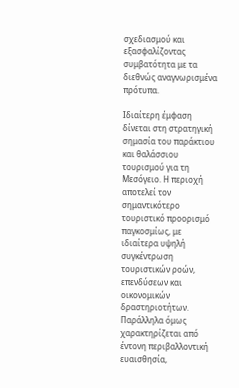σχεδιασμού και εξασφαλίζοντας συμβατότητα με τα διεθνώς αναγνωρισμένα πρότυπα.

Ιδιαίτερη έμφαση δίνεται στη στρατηγική σημασία του παράκτιου και θαλάσσιου τουρισμού για τη Μεσόγειο. Η περιοχή αποτελεί τον σημαντικότερο τουριστικό προορισμό παγκοσμίως, με ιδιαίτερα υψηλή συγκέντρωση τουριστικών ροών, επενδύσεων και οικονομικών δραστηριοτήτων. Παράλληλα όμως χαρακτηρίζεται από έντονη περιβαλλοντική ευαισθησία,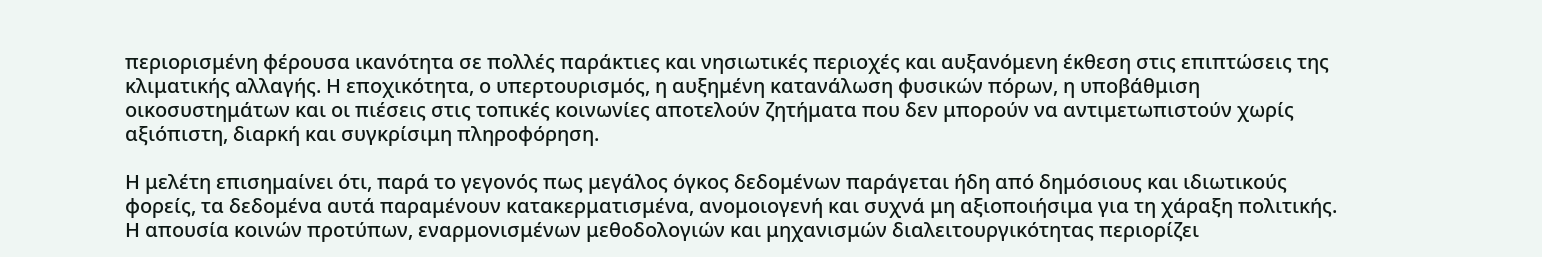περιορισμένη φέρουσα ικανότητα σε πολλές παράκτιες και νησιωτικές περιοχές και αυξανόμενη έκθεση στις επιπτώσεις της κλιματικής αλλαγής. Η εποχικότητα, ο υπερτουρισμός, η αυξημένη κατανάλωση φυσικών πόρων, η υποβάθμιση οικοσυστημάτων και οι πιέσεις στις τοπικές κοινωνίες αποτελούν ζητήματα που δεν μπορούν να αντιμετωπιστούν χωρίς αξιόπιστη, διαρκή και συγκρίσιμη πληροφόρηση.

Η μελέτη επισημαίνει ότι, παρά το γεγονός πως μεγάλος όγκος δεδομένων παράγεται ήδη από δημόσιους και ιδιωτικούς φορείς, τα δεδομένα αυτά παραμένουν κατακερματισμένα, ανομοιογενή και συχνά μη αξιοποιήσιμα για τη χάραξη πολιτικής. Η απουσία κοινών προτύπων, εναρμονισμένων μεθοδολογιών και μηχανισμών διαλειτουργικότητας περιορίζει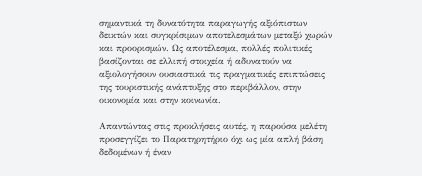σημαντικά τη δυνατότητα παραγωγής αξιόπιστων δεικτών και συγκρίσιμων αποτελεσμάτων μεταξύ χωρών και προορισμών. Ως αποτέλεσμα, πολλές πολιτικές βασίζονται σε ελλιπή στοιχεία ή αδυνατούν να αξιολογήσουν ουσιαστικά τις πραγματικές επιπτώσεις της τουριστικής ανάπτυξης στο περιβάλλον, στην οικονομία και στην κοινωνία.

Απαντώντας στις προκλήσεις αυτές, η παρούσα μελέτη προσεγγίζει το Παρατηρητήριο όχι ως μία απλή βάση δεδομένων ή έναν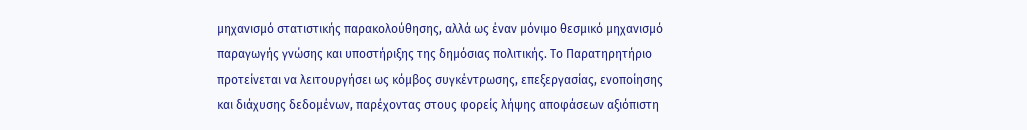μηχανισμό στατιστικής παρακολούθησης, αλλά ως έναν μόνιμο θεσμικό μηχανισμό παραγωγής γνώσης και υποστήριξης της δημόσιας πολιτικής. Το Παρατηρητήριο προτείνεται να λειτουργήσει ως κόμβος συγκέντρωσης, επεξεργασίας, ενοποίησης και διάχυσης δεδομένων, παρέχοντας στους φορείς λήψης αποφάσεων αξιόπιστη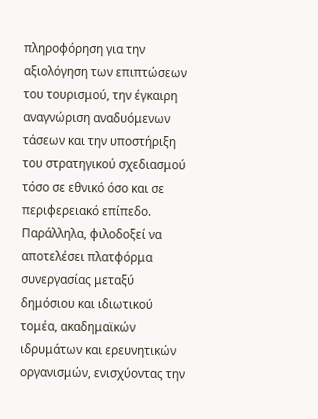πληροφόρηση για την αξιολόγηση των επιπτώσεων του τουρισμού, την έγκαιρη αναγνώριση αναδυόμενων τάσεων και την υποστήριξη του στρατηγικού σχεδιασμού τόσο σε εθνικό όσο και σε περιφερειακό επίπεδο. Παράλληλα, φιλοδοξεί να αποτελέσει πλατφόρμα συνεργασίας μεταξύ δημόσιου και ιδιωτικού τομέα, ακαδημαϊκών ιδρυμάτων και ερευνητικών οργανισμών, ενισχύοντας την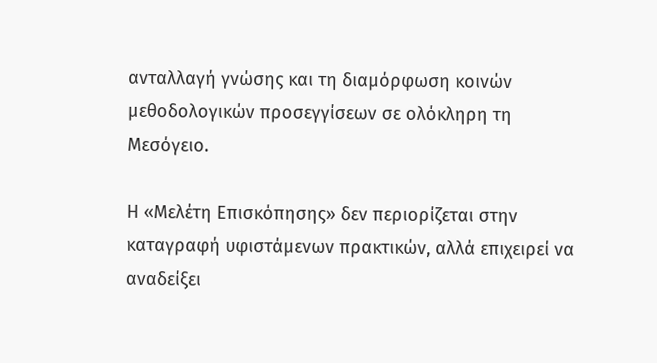ανταλλαγή γνώσης και τη διαμόρφωση κοινών μεθοδολογικών προσεγγίσεων σε ολόκληρη τη Μεσόγειο.

Η «Μελέτη Επισκόπησης» δεν περιορίζεται στην καταγραφή υφιστάμενων πρακτικών, αλλά επιχειρεί να αναδείξει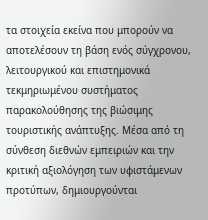τα στοιχεία εκείνα που μπορούν να αποτελέσουν τη βάση ενός σύγχρονου, λειτουργικού και επιστημονικά τεκμηριωμένου συστήματος παρακολούθησης της βιώσιμης τουριστικής ανάπτυξης. Μέσα από τη σύνθεση διεθνών εμπειριών και την κριτική αξιολόγηση των υφιστάμενων προτύπων, δημιουργούνται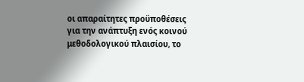οι απαραίτητες προϋποθέσεις για την ανάπτυξη ενός κοινού μεθοδολογικού πλαισίου, το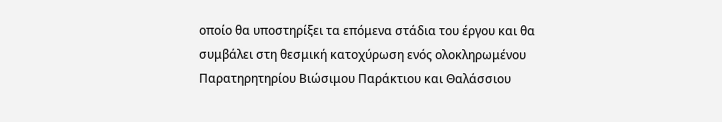οποίο θα υποστηρίξει τα επόμενα στάδια του έργου και θα συμβάλει στη θεσμική κατοχύρωση ενός ολοκληρωμένου Παρατηρητηρίου Βιώσιμου Παράκτιου και Θαλάσσιου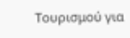Τουρισμού για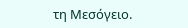τη Μεσόγειο.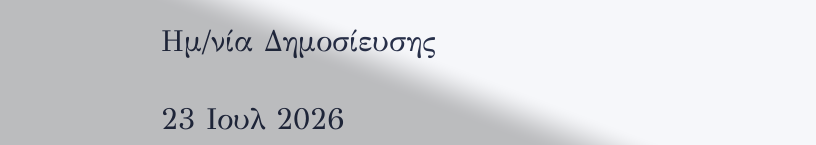Ημ/νία Δημοσίευσης

23 Ιουλ 2026